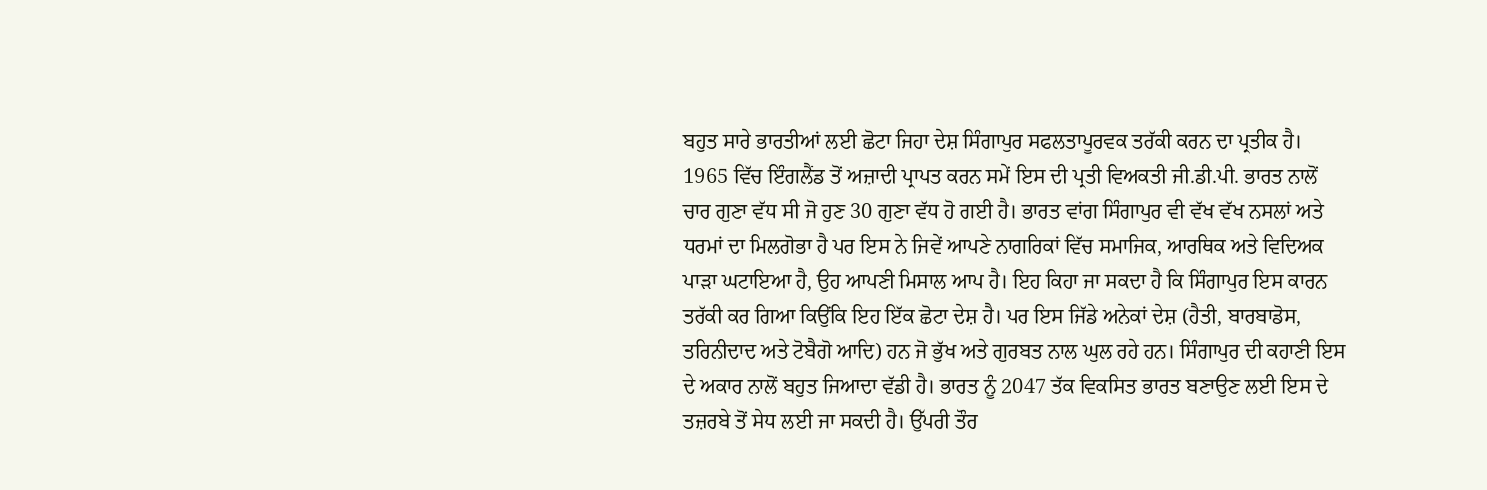ਬਹੁਤ ਸਾਰੇ ਭਾਰਤੀਆਂ ਲਈ ਛੋਟਾ ਜਿਹਾ ਦੇਸ਼ ਸਿੰਗਾਪੁਰ ਸਫਲਤਾਪੂਰਵਕ ਤਰੱਕੀ ਕਰਨ ਦਾ ਪ੍ਰਤੀਕ ਹੈ। 1965 ਵਿੱਚ ਇੰਗਲੈਂਡ ਤੋਂ ਅਜ਼ਾਦੀ ਪ੍ਰਾਪਤ ਕਰਨ ਸਮੇਂ ਇਸ ਦੀ ਪ੍ਰਤੀ ਵਿਅਕਤੀ ਜੀ.ਡੀ.ਪੀ. ਭਾਰਤ ਨਾਲੋਂ ਚਾਰ ਗੁਣਾ ਵੱਧ ਸੀ ਜੋ ਹੁਣ 30 ਗੁਣਾ ਵੱਧ ਹੋ ਗਈ ਹੈ। ਭਾਰਤ ਵਾਂਗ ਸਿੰਗਾਪੁਰ ਵੀ ਵੱਖ ਵੱਖ ਨਸਲਾਂ ਅਤੇ ਧਰਮਾਂ ਦਾ ਮਿਲਗੋਭਾ ਹੈ ਪਰ ਇਸ ਨੇ ਜਿਵੇਂ ਆਪਣੇ ਨਾਗਰਿਕਾਂ ਵਿੱਚ ਸਮਾਜਿਕ, ਆਰਥਿਕ ਅਤੇ ਵਿਦਿਅਕ ਪਾੜਾ ਘਟਾਇਆ ਹੈ, ਉਹ ਆਪਣੀ ਮਿਸਾਲ ਆਪ ਹੈ। ਇਹ ਕਿਹਾ ਜਾ ਸਕਦਾ ਹੈ ਕਿ ਸਿੰਗਾਪੁਰ ਇਸ ਕਾਰਨ ਤਰੱਕੀ ਕਰ ਗਿਆ ਕਿਉਂਕਿ ਇਹ ਇੱਕ ਛੋਟਾ ਦੇਸ਼ ਹੈ। ਪਰ ਇਸ ਜਿੱਡੇ ਅਨੇਕਾਂ ਦੇਸ਼ (ਹੈਤੀ, ਬਾਰਬਾਡੋਸ, ਤਰਿਨੀਦਾਦ ਅਤੇ ਟੋਬੈਗੋ ਆਦਿ) ਹਨ ਜੋ ਭੁੱਖ ਅਤੇ ਗੁਰਬਤ ਨਾਲ ਘੁਲ ਰਹੇ ਹਨ। ਸਿੰਗਾਪੁਰ ਦੀ ਕਹਾਣੀ ਇਸ ਦੇ ਅਕਾਰ ਨਾਲੋਂ ਬਹੁਤ ਜਿਆਦਾ ਵੱਡੀ ਹੈ। ਭਾਰਤ ਨੂੰ 2047 ਤੱਕ ਵਿਕਸਿਤ ਭਾਰਤ ਬਣਾਉਣ ਲਈ ਇਸ ਦੇ ਤਜ਼ਰਬੇ ਤੋਂ ਸੇਧ ਲਈ ਜਾ ਸਕਦੀ ਹੈ। ਉੱਪਰੀ ਤੌਰ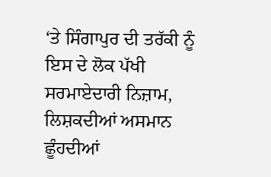‘ਤੇ ਸਿੰਗਾਪੁਰ ਦੀ ਤਰੱਕੀ ਨੂੰ ਇਸ ਦੇ ਲੋਕ ਪੱਖੀ ਸਰਮਾਏਦਾਰੀ ਨਿਜ਼ਾਮ, ਲਿਸ਼ਕਦੀਆਂ ਅਸਮਾਨ ਛੂੰਹਦੀਆਂ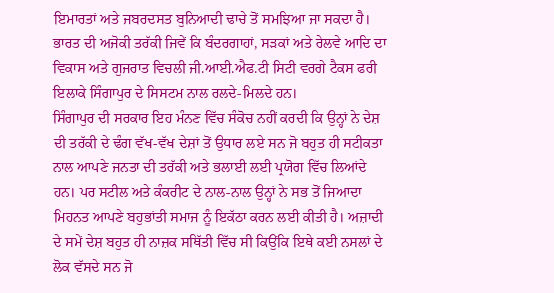ਇਮਾਰਤਾਂ ਅਤੇ ਜਬਰਦਸਤ ਬੁਨਿਆਦੀ ਢਾਚੇ ਤੋਂ ਸਮਝਿਆ ਜਾ ਸਕਦਾ ਹੈ। ਭਾਰਤ ਦੀ ਅਜੋਕੀ ਤਰੱਕੀ ਜਿਵੇਂ ਕਿ ਬੰਦਰਗਾਹਾਂ, ਸੜਕਾਂ ਅਤੇ ਰੇਲਵੇ ਆਦਿ ਦਾ ਵਿਕਾਸ ਅਤੇ ਗੁਜਰਾਤ ਵਿਚਲੀ ਜੀ.ਆਈ.ਐਫ.ਟੀ ਸਿਟੀ ਵਰਗੇ ਟੈਕਸ ਫਰੀ ਇਲਾਕੇ ਸਿੰਗਾਪੁਰ ਦੇ ਸਿਸਟਮ ਨਾਲ ਰਲਦੇ-ਮਿਲਦੇ ਹਨ।
ਸਿੰਗਾਪੁਰ ਦੀ ਸਰਕਾਰ ਇਹ ਮੰਨਣ ਵਿੱਚ ਸੰਕੋਚ ਨਹੀਂ ਕਰਦੀ ਕਿ ਉਨ੍ਹਾਂ ਨੇ ਦੇਸ਼ ਦੀ ਤਰੱਕੀ ਦੇ ਢੰਗ ਵੱਖ-ਵੱਖ ਦੇਸ਼ਾਂ ਤੋਂ ਉਧਾਰ ਲਏ ਸਨ ਜੋ ਬਹੁਤ ਹੀ ਸਟੀਕਤਾ ਨਾਲ ਆਪਣੇ ਜਨਤਾ ਦੀ ਤਰੱਕੀ ਅਤੇ ਭਲਾਈ ਲਈ ਪ੍ਰਯੋਗ ਵਿੱਚ ਲਿਆਂਦੇ ਹਨ। ਪਰ ਸਟੀਲ ਅਤੇ ਕੰਕਰੀਟ ਦੇ ਨਾਲ-ਨਾਲ ਉਨ੍ਹਾਂ ਨੇ ਸਭ ਤੋਂ ਜਿਆਦਾ ਮਿਹਨਤ ਆਪਣੇ ਬਹੁਭਾਂਤੀ ਸਮਾਜ ਨੂੰ ਇਕੱਠਾ ਕਰਨ ਲਈ ਕੀਤੀ ਹੈ। ਅਜ਼ਾਦੀ ਦੇ ਸਮੇਂ ਦੇਸ਼ ਬਹੁਤ ਹੀ ਨਾਜ਼ਕ ਸਥਿੱਤੀ ਵਿੱਚ ਸੀ ਕਿਉਂਕਿ ਇਥੇ ਕਈ ਨਸਲਾਂ ਦੇ ਲੋਕ ਵੱਸਦੇ ਸਨ ਜੋ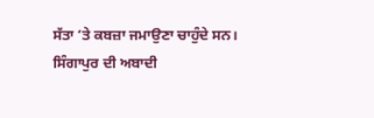ਸੱਤਾ ‘ਤੇ ਕਬਜ਼ਾ ਜਮਾਉਣਾ ਚਾਹੁੰਦੇ ਸਨ। ਸਿੰਗਾਪੁਰ ਦੀ ਅਬਾਦੀ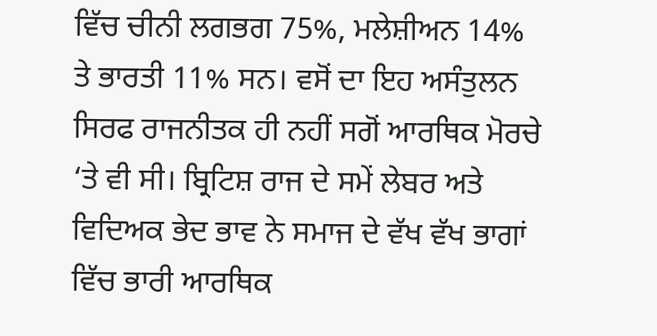ਵਿੱਚ ਚੀਨੀ ਲਗਭਗ 75%, ਮਲੇਸ਼ੀਅਨ 14% ਤੇ ਭਾਰਤੀ 11% ਸਨ। ਵਸੋਂ ਦਾ ਇਹ ਅਸੰਤੁਲਨ ਸਿਰਫ ਰਾਜਨੀਤਕ ਹੀ ਨਹੀਂ ਸਗੋਂ ਆਰਥਿਕ ਮੋਰਚੇ ‘ਤੇ ਵੀ ਸੀ। ਬ੍ਰਿਟਿਸ਼ ਰਾਜ ਦੇ ਸਮੇਂ ਲੇਬਰ ਅਤੇ ਵਿਦਿਅਕ ਭੇਦ ਭਾਵ ਨੇ ਸਮਾਜ ਦੇ ਵੱਖ ਵੱਖ ਭਾਗਾਂ ਵਿੱਚ ਭਾਰੀ ਆਰਥਿਕ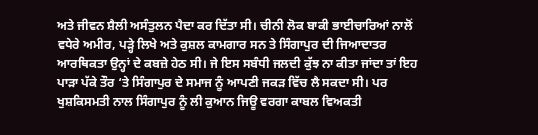ਅਤੇ ਜੀਵਨ ਸ਼ੈਲੀ ਅਸੰਤੁਲਨ ਪੈਦਾ ਕਰ ਦਿੱਤਾ ਸੀ। ਚੀਨੀ ਲੋਕ ਬਾਕੀ ਭਾਈਚਾਰਿਆਂ ਨਾਲੋਂ ਵਧੇਰੇ ਅਮੀਰ, ਪੜ੍ਹੇ ਲਿਖੇ ਅਤੇ ਕੁਸ਼ਲ ਕਾਮਗਾਰ ਸਨ ਤੇ ਸਿੰਗਾਪੁਰ ਦੀ ਜਿਆਦਾਤਰ ਆਰਥਿਕਤਾ ਉਨ੍ਹਾਂ ਦੇ ਕਬਜ਼ੇ ਹੇਠ ਸੀ। ਜੇ ਇਸ ਸਬੰਧੀ ਜਲਦੀ ਕੁੱਝ ਨਾ ਕੀਤਾ ਜਾਂਦਾ ਤਾਂ ਇਹ ਪਾੜਾ ਪੱਕੇ ਤੌਰ ‘ਤੇ ਸਿੰਗਾਪੁਰ ਦੇ ਸਮਾਜ ਨੂੰ ਆਪਣੀ ਜਕੜ ਵਿੱਚ ਲੈ ਸਕਦਾ ਸੀ। ਪਰ ਖੁਸ਼ਕਿਸਮਤੀ ਨਾਲ ਸਿੰਗਾਪੁਰ ਨੂੰ ਲੀ ਕੁਆਨ ਜਿਊ ਵਰਗਾ ਕਾਬਲ ਵਿਅਕਤੀ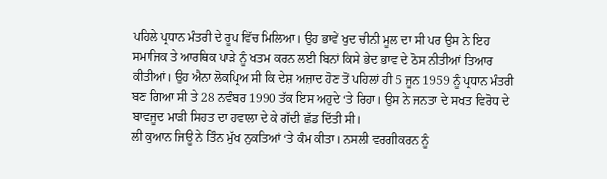ਪਹਿਲੇ ਪ੍ਰਧਾਨ ਮੰਤਰੀ ਦੇ ਰੂਪ ਵਿੱਚ ਮਿਲਿਆ। ਉਹ ਭਾਵੇਂ ਖੁਦ ਚੀਨੀ ਮੂਲ ਦਾ ਸੀ ਪਰ ਉਸ ਨੇ ਇਹ ਸਮਾਜਿਕ ਤੇ ਆਰਥਿਕ ਪਾੜੇ ਨੂੰ ਖਤਮ ਕਰਨ ਲਈ ਬਿਨਾਂ ਕਿਸੇ ਭੇਦ ਭਾਵ ਦੇ ਠੋਸ ਨੀਤੀਆਂ ਤਿਆਰ ਕੀਤੀਆਂ। ਉਹ ਐਨਾ ਲੋਕਪ੍ਰਿਅ ਸੀ ਕਿ ਦੇਸ਼ ਅਜ਼ਾਦ ਹੋਣ ਤੋਂ ਪਹਿਲਾਂ ਹੀ 5 ਜੂਨ 1959 ਨੂੰ ਪ੍ਰਧਾਨ ਮੰਤਰੀ ਬਣ ਗਿਆ ਸੀ ਤੇ 28 ਨਵੰਬਰ 1990 ਤੱਕ ਇਸ ਅਹੁਦੇ ‘ਤੇ ਰਿਹਾ। ਉਸ ਨੇ ਜਨਤਾ ਦੇ ਸਖਤ ਵਿਰੋਧ ਦੇ ਬਾਵਜੂਦ ਮਾੜੀ ਸਿਹਤ ਦਾ ਹਵਾਲਾ ਦੇ ਕੇ ਗੱਦੀ ਛੱਡ ਦਿੱਤੀ ਸੀ।
ਲੀ ਕੁਆਨ ਜਿਊ ਨੇ ਤਿੰਨ ਮੁੱਖ ਨੁਕਤਿਆਂ ‘ਤੇ ਕੰਮ ਕੀਤਾ। ਨਸਲੀ ਵਰਗੀਕਰਨ ਨੂੰ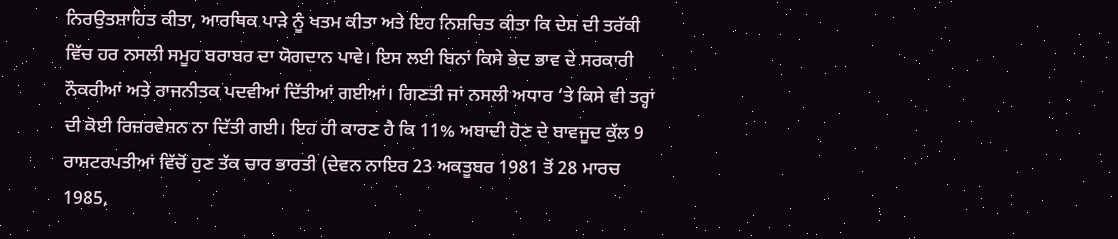ਨਿਰਉਤਸ਼ਾਹਿਤ ਕੀਤਾ, ਆਰਥਿਕ ਪਾੜੇ ਨੂੰ ਖਤਮ ਕੀਤਾ ਅਤੇ ਇਹ ਨਿਸ਼ਚਿਤ ਕੀਤਾ ਕਿ ਦੇਸ਼ ਦੀ ਤਰੱਕੀ ਵਿੱਚ ਹਰ ਨਸਲੀ ਸਮੂਹ ਬਰਾਬਰ ਦਾ ਯੋਗਦਾਨ ਪਾਵੇ। ਇਸ ਲਈ ਬਿਨਾਂ ਕਿਸੇ ਭੇਦ ਭਾਵ ਦੇ ਸਰਕਾਰੀ ਨੌਕਰੀਆਂ ਅਤੇ ਰਾਜਨੀਤਕ ਪਦਵੀਆਂ ਦਿੱਤੀਆਂ ਗਈਆਂ। ਗਿਣਤੀ ਜਾਂ ਨਸਲੀ ਅਧਾਰ ‘ਤੇ ਕਿਸੇ ਵੀ ਤਰ੍ਹਾਂ ਦੀ ਕੋਈ ਰਿਜ਼ਰਵੇਸ਼ਨ ਨਾ ਦਿੱਤੀ ਗਈ। ਇਹ ਹੀ ਕਾਰਣ ਹੈ ਕਿ 11% ਅਬਾਦੀ ਹੋਣ ਦੇ ਬਾਵਜੂਦ ਕੁੱਲ 9 ਰਾਸ਼ਟਰਪਤੀਆਂ ਵਿੱਚੋਂ ਹੁਣ ਤੱਕ ਚਾਰ ਭਾਰਤੀ (ਦੇਵਨ ਨਾਇਰ 23 ਅਕਤੂਬਰ 1981 ਤੋਂ 28 ਮਾਰਚ 1985,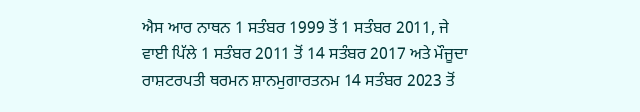ਐਸ ਆਰ ਨਾਥਨ 1 ਸਤੰਬਰ 1999 ਤੋਂ 1 ਸਤੰਬਰ 2011, ਜੇ ਵਾਈ ਪਿੱਲੇ 1 ਸਤੰਬਰ 2011 ਤੋਂ 14 ਸਤੰਬਰ 2017 ਅਤੇ ਮੌਜੂਦਾ ਰਾਸ਼ਟਰਪਤੀ ਥਰਮਨ ਸ਼ਾਨਮੁਗਾਰਤਨਮ 14 ਸਤੰਬਰ 2023 ਤੋਂ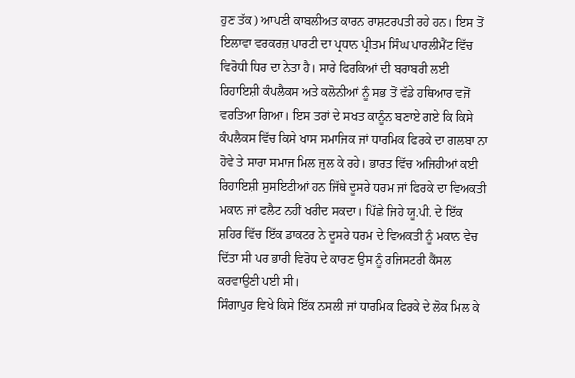ਹੁਣ ਤੱਕ) ਆਪਣੀ ਕਾਬਲੀਅਤ ਕਾਰਨ ਰਾਸ਼ਟਰਪਤੀ ਰਹੇ ਹਨ। ਇਸ ਤੋਂ ਇਲਾਵਾ ਵਰਕਰਜ਼ ਪਾਰਟੀ ਦਾ ਪ੍ਰਧਾਨ ਪ੍ਰੀਤਮ ਸਿੰਘ ਪਾਰਲੀਮੈਂਟ ਵਿੱਚ ਵਿਰੋਧੀ ਧਿਰ ਦਾ ਨੇਤਾ ਹੈ। ਸਾਰੇ ਫਿਰਕਿਆਂ ਦੀ ਬਰਾਬਰੀ ਲਈ ਰਿਹਾਇਸ਼ੀ ਕੰਪਲੈਕਸ ਅਤੇ ਕਲੋਨੀਆਂ ਨੂੰ ਸਭ ਤੋਂ ਵੱਡੇ ਹਥਿਆਰ ਵਜੋਂ ਵਰਤਿਆ ਗਿਆ। ਇਸ ਤਰਾਂ ਦੇ ਸਖਤ ਕਾਨੂੰਨ ਬਣਾਏ ਗਏ ਕਿ ਕਿਸੇ ਕੰਪਲੈਕਸ ਵਿੱਚ ਕਿਸੇ ਖਾਸ ਸਮਾਜਿਕ ਜਾਂ ਧਾਰਮਿਕ ਫਿਰਕੇ ਦਾ ਗਲਬਾ ਨਾ ਹੋਵੇ ਤੇ ਸਾਰਾ ਸਮਾਜ ਮਿਲ ਜੁਲ ਕੇ ਰਹੇ। ਭਾਰਤ ਵਿੱਚ ਅਜਿਹੀਆਂ ਕਈ ਰਿਹਾਇਸ਼ੀ ਸੁਸਇਟੀਆਂ ਹਨ ਜਿੱਥੇ ਦੂਸਰੇ ਧਰਮ ਜਾਂ ਫਿਰਕੇ ਦਾ ਵਿਅਕਤੀ ਮਕਾਨ ਜਾਂ ਫਲੈਟ ਨਹੀਂ ਖਰੀਦ ਸਕਦਾ। ਪਿੱਛੇ ਜਿਹੇ ਯੂ.ਪੀ. ਦੇ ਇੱਕ ਸ਼ਹਿਰ ਵਿੱਚ ਇੱਕ ਡਾਕਟਰ ਨੇ ਦੂਸਰੇ ਧਰਮ ਦੇ ਵਿਅਕਤੀ ਨੂੰ ਮਕਾਨ ਵੇਚ ਦਿੱਤਾ ਸੀ ਪਰ ਭਾਰੀ ਵਿਰੋਧ ਦੇ ਕਾਰਣ ਉਸ ਨੂੰ ਰਜਿਸਟਰੀ ਕੈਂਸਲ ਕਰਵਾਉਣੀ ਪਈ ਸੀ।
ਸਿੰਗਾਪੁਰ ਵਿਖੇ ਕਿਸੇ ਇੱਕ ਨਸਲੀ ਜਾਂ ਧਾਰਮਿਕ ਫਿਰਕੇ ਦੇ ਲੋਕ ਮਿਲ ਕੇ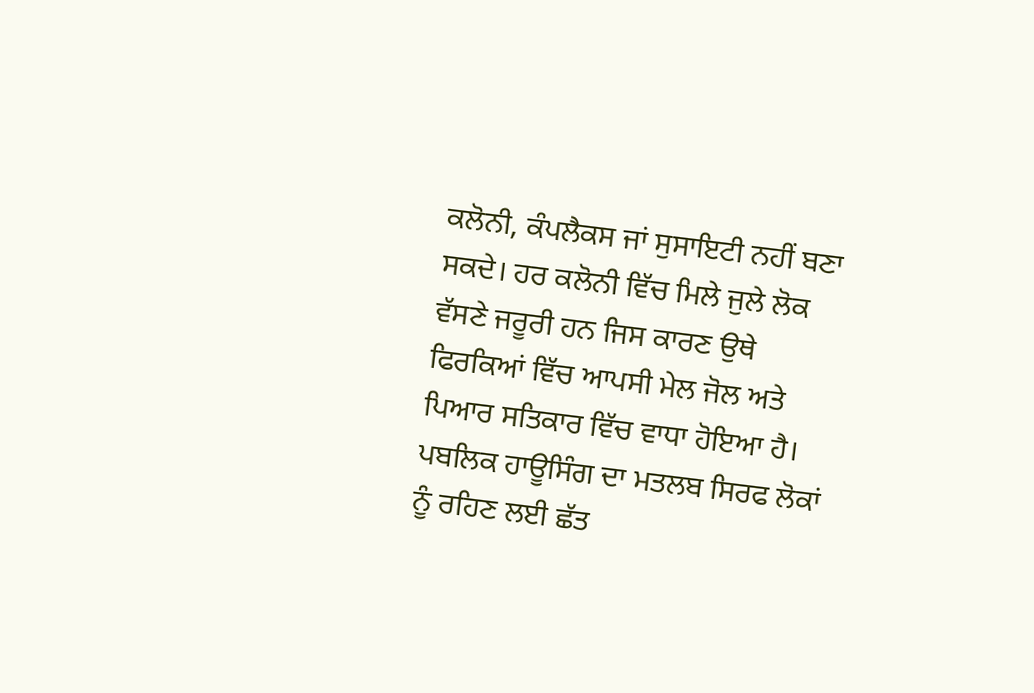ਕਲੋਨੀ, ਕੰਪਲੈਕਸ ਜਾਂ ਸੁਸਾਇਟੀ ਨਹੀਂ ਬਣਾ ਸਕਦੇ। ਹਰ ਕਲੋਨੀ ਵਿੱਚ ਮਿਲੇ ਜੁਲੇ ਲੋਕ ਵੱਸਣੇ ਜਰੂਰੀ ਹਨ ਜਿਸ ਕਾਰਣ ਉਥੇ ਫਿਰਕਿਆਂ ਵਿੱਚ ਆਪਸੀ ਮੇਲ ਜੋਲ ਅਤੇ ਪਿਆਰ ਸਤਿਕਾਰ ਵਿੱਚ ਵਾਧਾ ਹੋਇਆ ਹੈ। ਪਬਲਿਕ ਹਾਊਸਿੰਗ ਦਾ ਮਤਲਬ ਸਿਰਫ ਲੋਕਾਂ ਨੂੰ ਰਹਿਣ ਲਈ ਛੱਤ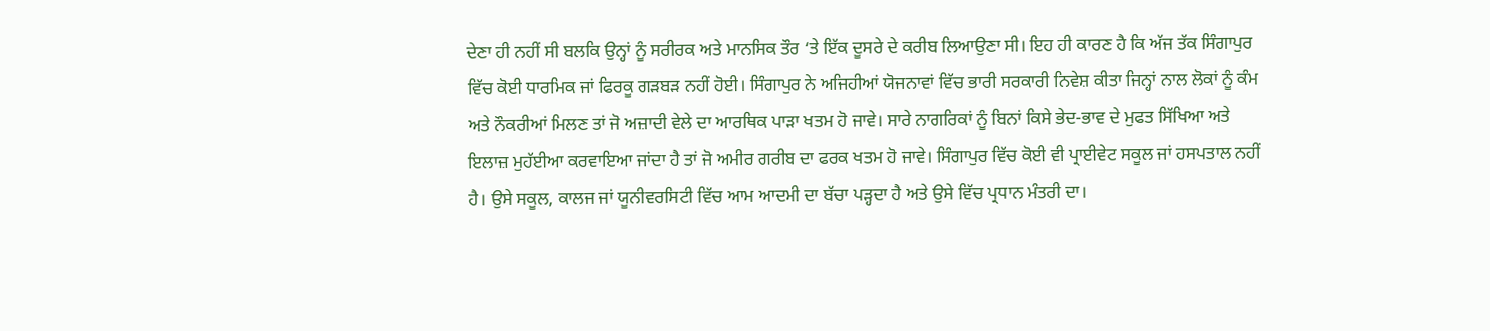ਦੇਣਾ ਹੀ ਨਹੀਂ ਸੀ ਬਲਕਿ ਉਨ੍ਹਾਂ ਨੂੰ ਸਰੀਰਕ ਅਤੇ ਮਾਨਸਿਕ ਤੌਰ ‘ਤੇ ਇੱਕ ਦੂਸਰੇ ਦੇ ਕਰੀਬ ਲਿਆਉਣਾ ਸੀ। ਇਹ ਹੀ ਕਾਰਣ ਹੈ ਕਿ ਅੱਜ ਤੱਕ ਸਿੰਗਾਪੁਰ ਵਿੱਚ ਕੋਈ ਧਾਰਮਿਕ ਜਾਂ ਫਿਰਕੂ ਗੜਬੜ ਨਹੀਂ ਹੋਈ। ਸਿੰਗਾਪੁਰ ਨੇ ਅਜਿਹੀਆਂ ਯੋਜਨਾਵਾਂ ਵਿੱਚ ਭਾਰੀ ਸਰਕਾਰੀ ਨਿਵੇਸ਼ ਕੀਤਾ ਜਿਨ੍ਹਾਂ ਨਾਲ ਲੋਕਾਂ ਨੂੰ ਕੰਮ ਅਤੇ ਨੌਕਰੀਆਂ ਮਿਲਣ ਤਾਂ ਜੋ ਅਜ਼ਾਦੀ ਵੇਲੇ ਦਾ ਆਰਥਿਕ ਪਾੜਾ ਖਤਮ ਹੋ ਜਾਵੇ। ਸਾਰੇ ਨਾਗਰਿਕਾਂ ਨੂੰ ਬਿਨਾਂ ਕਿਸੇ ਭੇਦ-ਭਾਵ ਦੇ ਮੁਫਤ ਸਿੱਖਿਆ ਅਤੇ ਇਲਾਜ਼ ਮੁਹੱਈਆ ਕਰਵਾਇਆ ਜਾਂਦਾ ਹੈ ਤਾਂ ਜੋ ਅਮੀਰ ਗਰੀਬ ਦਾ ਫਰਕ ਖਤਮ ਹੋ ਜਾਵੇ। ਸਿੰਗਾਪੁਰ ਵਿੱਚ ਕੋਈ ਵੀ ਪ੍ਰਾਈਵੇਟ ਸਕੂਲ ਜਾਂ ਹਸਪਤਾਲ ਨਹੀਂ ਹੈ। ਉਸੇ ਸਕੂਲ, ਕਾਲਜ ਜਾਂ ਯੂਨੀਵਰਸਿਟੀ ਵਿੱਚ ਆਮ ਆਦਮੀ ਦਾ ਬੱਚਾ ਪੜ੍ਹਦਾ ਹੈ ਅਤੇ ਉਸੇ ਵਿੱਚ ਪ੍ਰਧਾਨ ਮੰਤਰੀ ਦਾ।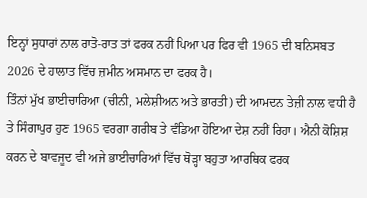ਇਨ੍ਹਾਂ ਸੁਧਾਰਾਂ ਨਾਲ ਰਾਤੋ-ਰਾਤ ਤਾਂ ਫਰਕ ਨਹੀਂ ਪਿਆ ਪਰ ਫਿਰ ਵੀ 1965 ਦੀ ਬਨਿਸਬਤ 2026 ਦੇ ਹਾਲਾਤ ਵਿੱਚ ਜ਼ਮੀਨ ਅਸਮਾਨ ਦਾ ਫਰਕ ਹੈ।
ਤਿੰਨਾਂ ਮੁੱਖ ਭਾਈਚਾਰਿਆ (ਚੀਨੀ, ਮਲੇਸ਼ੀਅਨ ਅਤੇ ਭਾਰਤੀ) ਦੀ ਆਮਦਨ ਤੇਜ਼ੀ ਨਾਲ ਵਧੀ ਹੈ ਤੇ ਸਿੰਗਾਪੁਰ ਹੁਣ 1965 ਵਰਗਾ ਗਰੀਬ ਤੇ ਵੰਡਿਆ ਹੋਇਆ ਦੇਸ਼ ਨਹੀਂ ਰਿਹਾ। ਐਨੀ ਕੋਸ਼ਿਸ਼ ਕਰਨ ਦੇ ਬਾਵਜੂਦ ਵੀ ਅਜੇ ਭਾਈਚਾਰਿਆਂ ਵਿੱਚ ਥੋੜ੍ਹਾ ਬਹੁਤਾ ਆਰਥਿਕ ਫਰਕ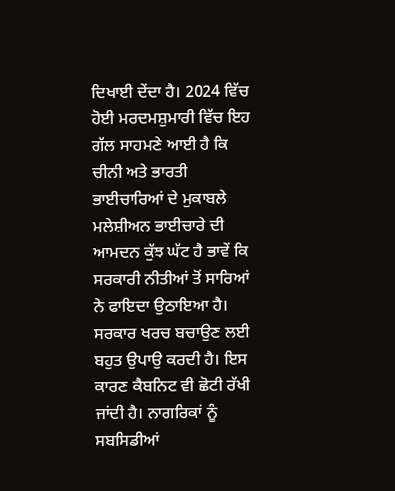ਦਿਖਾਈ ਦੇਂਦਾ ਹੈ। 2024 ਵਿੱਚ ਹੋਈ ਮਰਦਮਸ਼ੁਮਾਰੀ ਵਿੱਚ ਇਹ ਗੱਲ ਸਾਹਮਣੇ ਆਈ ਹੈ ਕਿ ਚੀਨੀ ਅਤੇ ਭਾਰਤੀ ਭਾਈਚਾਰਿਆਂ ਦੇ ਮੁਕਾਬਲੇ ਮਲੇਸ਼ੀਅਨ ਭਾਈਚਾਰੇ ਦੀ ਆਮਦਨ ਕੁੱਝ ਘੱਟ ਹੈ ਭਾਵੇਂ ਕਿ ਸਰਕਾਰੀ ਨੀਤੀਆਂ ਤੋਂ ਸਾਰਿਆਂ ਨੇ ਫਾਇਦਾ ਉਠਾਇਆ ਹੈ। ਸਰਕਾਰ ਖਰਚ ਬਚਾਉਣ ਲਈ ਬਹੁਤ ਉਪਾਉ ਕਰਦੀ ਹੈ। ਇਸ ਕਾਰਣ ਕੈਬਨਿਟ ਵੀ ਛੋਟੀ ਰੱਖੀ ਜਾਂਦੀ ਹੈ। ਨਾਗਰਿਕਾਂ ਨੂੰ ਸਬਸਿਡੀਆਂ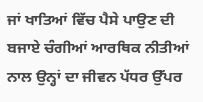ਜਾਂ ਖਾਤਿਆਂ ਵਿੱਚ ਪੈਸੇ ਪਾਉਣ ਦੀ ਬਜਾਏ ਚੰਗੀਆਂ ਆਰਥਿਕ ਨੀਤੀਆਂ ਨਾਲ ਉਨ੍ਹਾਂ ਦਾ ਜੀਵਨ ਪੱਧਰ ਉੱਪਰ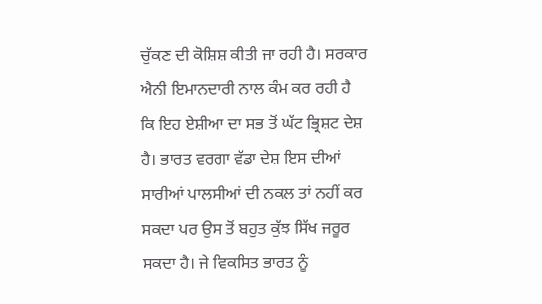ਚੁੱਕਣ ਦੀ ਕੋਸ਼ਿਸ਼ ਕੀਤੀ ਜਾ ਰਹੀ ਹੈ। ਸਰਕਾਰ ਐਨੀ ਇਮਾਨਦਾਰੀ ਨਾਲ ਕੰਮ ਕਰ ਰਹੀ ਹੈ ਕਿ ਇਹ ਏਸ਼ੀਆ ਦਾ ਸਭ ਤੋਂ ਘੱਟ ਭ੍ਰਿਸ਼ਟ ਦੇਸ਼ ਹੈ। ਭਾਰਤ ਵਰਗਾ ਵੱਡਾ ਦੇਸ਼ ਇਸ ਦੀਆਂ ਸਾਰੀਆਂ ਪਾਲਸੀਆਂ ਦੀ ਨਕਲ ਤਾਂ ਨਹੀਂ ਕਰ ਸਕਦਾ ਪਰ ਉਸ ਤੋਂ ਬਹੁਤ ਕੁੱਝ ਸਿੱਖ ਜਰੂਰ ਸਕਦਾ ਹੈ। ਜੇ ਵਿਕਸਿਤ ਭਾਰਤ ਨੂੰ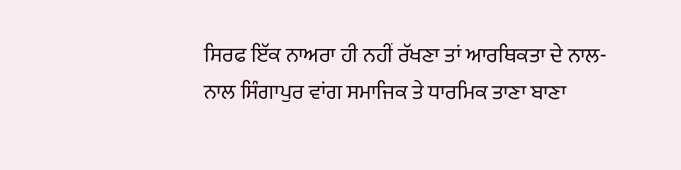ਸਿਰਫ ਇੱਕ ਨਾਅਰਾ ਹੀ ਨਹੀਂ ਰੱਖਣਾ ਤਾਂ ਆਰਥਿਕਤਾ ਦੇ ਨਾਲ-ਨਾਲ ਸਿੰਗਾਪੁਰ ਵਾਂਗ ਸਮਾਜਿਕ ਤੇ ਧਾਰਮਿਕ ਤਾਣਾ ਬਾਣਾ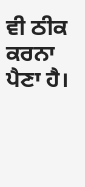ਵੀ ਠੀਕ ਕਰਨਾ ਪੈਣਾ ਹੈ।